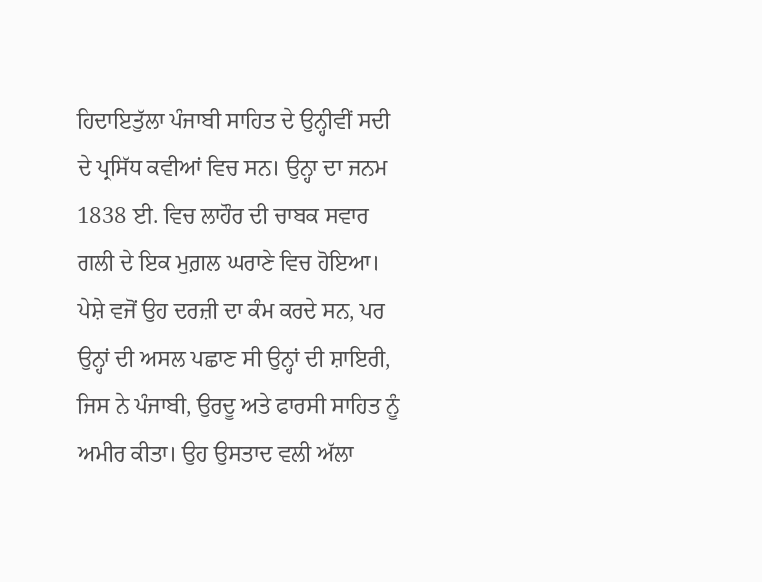ਹਿਦਾਇਤੁੱਲਾ ਪੰਜਾਬੀ ਸਾਹਿਤ ਦੇ ਉਨ੍ਹੀਵੀਂ ਸਦੀ ਦੇ ਪ੍ਰਸਿੱਧ ਕਵੀਆਂ ਵਿਚ ਸਨ। ਉਨ੍ਹਾ ਦਾ ਜਨਮ 1838 ਈ. ਵਿਚ ਲਾਹੌਰ ਦੀ ਚਾਬਕ ਸਵਾਰ ਗਲੀ ਦੇ ਇਕ ਮੁਗ਼ਲ ਘਰਾਣੇ ਵਿਚ ਹੋਇਆ। ਪੇਸ਼ੇ ਵਜੋਂ ਉਹ ਦਰਜ਼ੀ ਦਾ ਕੰਮ ਕਰਦੇ ਸਨ, ਪਰ ਉਨ੍ਹਾਂ ਦੀ ਅਸਲ ਪਛਾਣ ਸੀ ਉਨ੍ਹਾਂ ਦੀ ਸ਼ਾਇਰੀ, ਜਿਸ ਨੇ ਪੰਜਾਬੀ, ਉਰਦੂ ਅਤੇ ਫਾਰਸੀ ਸਾਹਿਤ ਨੂੰ ਅਮੀਰ ਕੀਤਾ। ਉਹ ਉਸਤਾਦ ਵਲੀ ਅੱਲਾ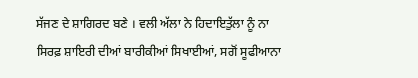ਸੱਜਣ ਦੇ ਸ਼ਾਗਿਰਦ ਬਣੇ । ਵਲੀ ਅੱਲਾ ਨੇ ਹਿਦਾਇਤੁੱਲਾ ਨੂੰ ਨਾ ਸਿਰਫ਼ ਸ਼ਾਇਰੀ ਦੀਆਂ ਬਾਰੀਕੀਆਂ ਸਿਖਾਈਆਂ, ਸਗੋਂ ਸੂਫੀਆਨਾ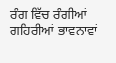ਰੰਗ ਵਿੱਚ ਰੰਗੀਆਂ ਗਹਿਰੀਆਂ ਭਾਵਨਾਵਾਂ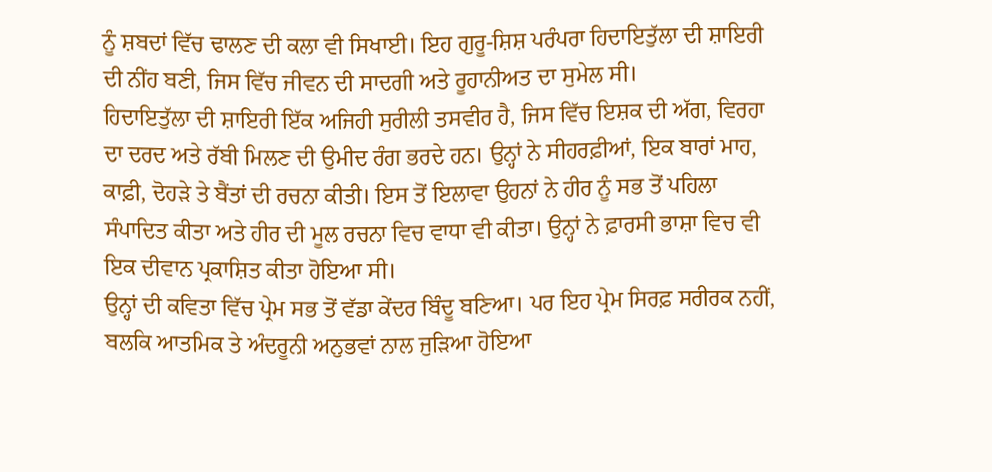ਨੂੰ ਸ਼ਬਦਾਂ ਵਿੱਚ ਢਾਲਣ ਦੀ ਕਲਾ ਵੀ ਸਿਖਾਈ। ਇਹ ਗੁਰੂ-ਸ਼ਿਸ਼ ਪਰੰਪਰਾ ਹਿਦਾਇਤੁੱਲਾ ਦੀ ਸ਼ਾਇਰੀ ਦੀ ਨੀਂਹ ਬਣੀ, ਜਿਸ ਵਿੱਚ ਜੀਵਨ ਦੀ ਸਾਦਗੀ ਅਤੇ ਰੂਹਾਨੀਅਤ ਦਾ ਸੁਮੇਲ ਸੀ।
ਹਿਦਾਇਤੁੱਲਾ ਦੀ ਸ਼ਾਇਰੀ ਇੱਕ ਅਜਿਹੀ ਸੁਰੀਲੀ ਤਸਵੀਰ ਹੈ, ਜਿਸ ਵਿੱਚ ਇਸ਼ਕ ਦੀ ਅੱਗ, ਵਿਰਹਾ ਦਾ ਦਰਦ ਅਤੇ ਰੱਬੀ ਮਿਲਣ ਦੀ ਉਮੀਦ ਰੰਗ ਭਰਦੇ ਹਨ। ਉਨ੍ਹਾਂ ਨੇ ਸੀਹਰਫ਼ੀਆਂ, ਇਕ ਬਾਰਾਂ ਮਾਹ, ਕਾਫ਼ੀ, ਦੋਹੜੇ ਤੇ ਬੈਂਤਾਂ ਦੀ ਰਚਨਾ ਕੀਤੀ। ਇਸ ਤੋਂ ਇਲਾਵਾ ਉਹਨਾਂ ਨੇ ਹੀਰ ਨੂੰ ਸਭ ਤੋਂ ਪਹਿਲਾ ਸੰਪਾਦਿਤ ਕੀਤਾ ਅਤੇ ਹੀਰ ਦੀ ਮੂਲ ਰਚਨਾ ਵਿਚ ਵਾਧਾ ਵੀ ਕੀਤਾ। ਉਨ੍ਹਾਂ ਨੇ ਫ਼ਾਰਸੀ ਭਾਸ਼ਾ ਵਿਚ ਵੀ ਇਕ ਦੀਵਾਨ ਪ੍ਰਕਾਸ਼ਿਤ ਕੀਤਾ ਹੋਇਆ ਸੀ।
ਉਨ੍ਹਾਂ ਦੀ ਕਵਿਤਾ ਵਿੱਚ ਪ੍ਰੇਮ ਸਭ ਤੋਂ ਵੱਡਾ ਕੇਂਦਰ ਬਿੰਦੂ ਬਣਿਆ। ਪਰ ਇਹ ਪ੍ਰੇਮ ਸਿਰਫ਼ ਸਰੀਰਕ ਨਹੀਂ, ਬਲਕਿ ਆਤਮਿਕ ਤੇ ਅੰਦਰੂਨੀ ਅਨੁਭਵਾਂ ਨਾਲ ਜੁੜਿਆ ਹੋਇਆ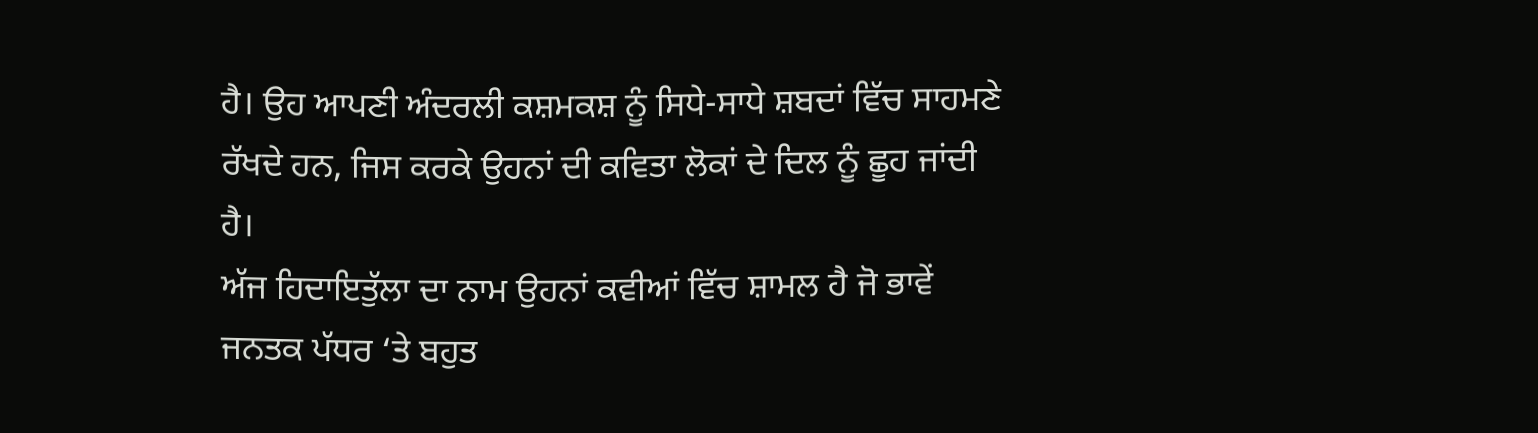ਹੈ। ਉਹ ਆਪਣੀ ਅੰਦਰਲੀ ਕਸ਼ਮਕਸ਼ ਨੂੰ ਸਿਧੇ-ਸਾਧੇ ਸ਼ਬਦਾਂ ਵਿੱਚ ਸਾਹਮਣੇ ਰੱਖਦੇ ਹਨ, ਜਿਸ ਕਰਕੇ ਉਹਨਾਂ ਦੀ ਕਵਿਤਾ ਲੋਕਾਂ ਦੇ ਦਿਲ ਨੂੰ ਛੂਹ ਜਾਂਦੀ ਹੈ।
ਅੱਜ ਹਿਦਾਇਤੁੱਲਾ ਦਾ ਨਾਮ ਉਹਨਾਂ ਕਵੀਆਂ ਵਿੱਚ ਸ਼ਾਮਲ ਹੈ ਜੋ ਭਾਵੇਂ ਜਨਤਕ ਪੱਧਰ ‘ਤੇ ਬਹੁਤ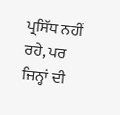ਪ੍ਰਸਿੱਧ ਨਹੀਂ ਰਹੇ, ਪਰ ਜਿਨ੍ਹਾਂ ਦੀ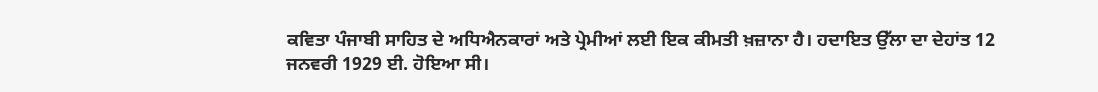ਕਵਿਤਾ ਪੰਜਾਬੀ ਸਾਹਿਤ ਦੇ ਅਧਿਐਨਕਾਰਾਂ ਅਤੇ ਪ੍ਰੇਮੀਆਂ ਲਈ ਇਕ ਕੀਮਤੀ ਖ਼ਜ਼ਾਨਾ ਹੈ। ਹਦਾਇਤ ਉੱਲਾ ਦਾ ਦੇਹਾਂਤ 12 ਜਨਵਰੀ 1929 ਈ. ਹੋਇਆ ਸੀ।